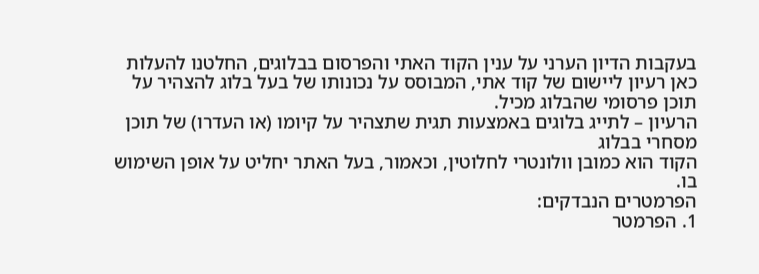בעקבות הדיון הערני על ענין הקוד האתי והפרסום בבלוגים, החלטנו להעלות כאן רעיון ליישום של קוד אתי, המבוסס על נכונותו של בעל בלוג להצהיר על תוכן פרסומי שהבלוג מכיל.
הרעיון – לתייג בלוגים באמצעות תגית שתצהיר על קיומו (או העדרו) של תוכן מסחרי בבלוג
הקוד הוא כמובן וולונטרי לחלוטין, וכאמור, בעל האתר יחליט על אופן השימוש בו.
הפרמטרים הנבדקים:
1. הפרמטר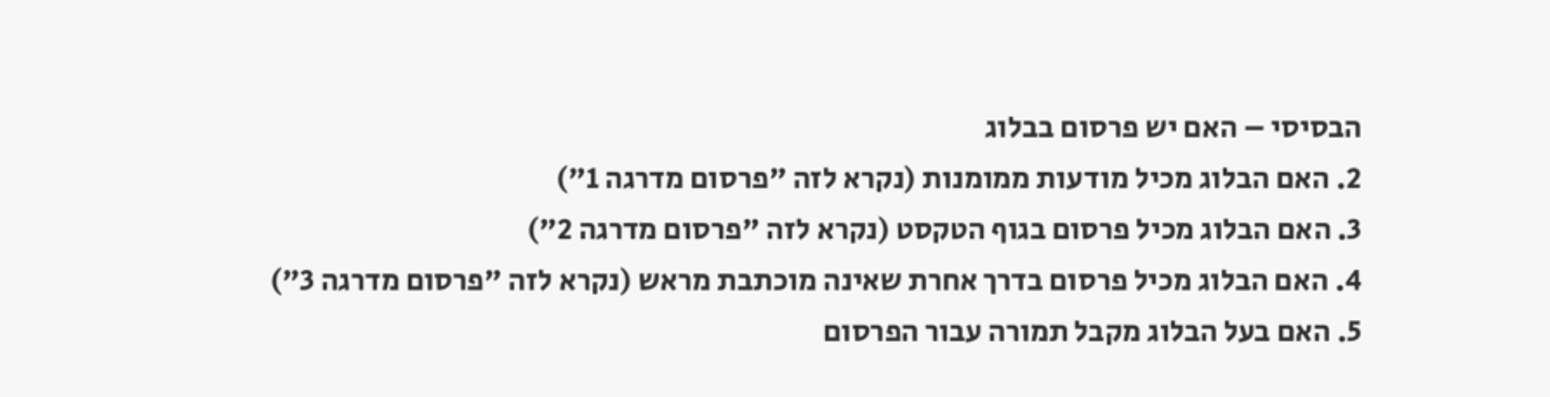הבסיסי – האם יש פרסום בבלוג
2. האם הבלוג מכיל מודעות ממומנות (נקרא לזה "פרסום מדרגה 1")
3. האם הבלוג מכיל פרסום בגוף הטקסט (נקרא לזה "פרסום מדרגה 2")
4. האם הבלוג מכיל פרסום בדרך אחרת שאינה מוכתבת מראש (נקרא לזה "פרסום מדרגה 3")
5. האם בעל הבלוג מקבל תמורה עבור הפרסום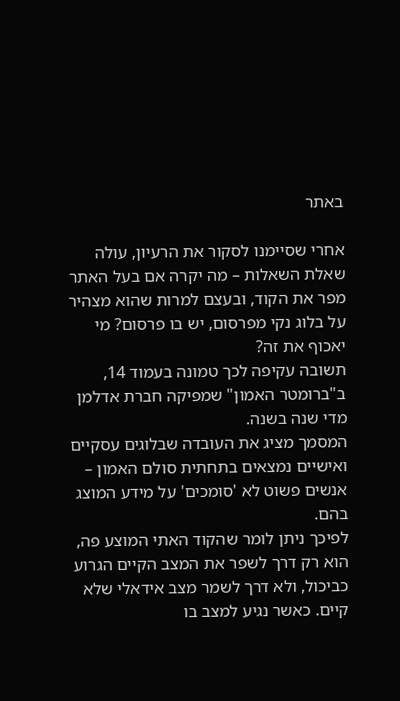באתר

אחרי שסיימנו לסקור את הרעיון, עולה שאלת השאלות – מה יקרה אם בעל האתר מפר את הקוד, ובעצם למרות שהוא מצהיר על בלוג נקי מפרסום, יש בו פרסום? מי יאכוף את זה?
תשובה עקיפה לכך טמונה בעמוד 14, ב"ברומטר האמון" שמפיקה חברת אדלמן מדי שנה בשנה.
המסמך מציג את העובדה שבלוגים עסקיים ואישיים נמצאים בתחתית סולם האמון – אנשים פשוט לא 'סומכים' על מידע המוצג בהם.
לפיכך ניתן לומר שהקוד האתי המוצע פה, הוא רק דרך לשפר את המצב הקיים הגרוע כביכול, ולא דרך לשמר מצב אידאלי שלא קיים. כאשר נגיע למצב בו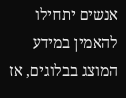אנשים יתחילו להאמין במידע המוצג בבלוגים, אז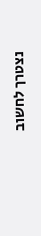נצטרך לחשוב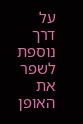על דרך נוספת לשפר את האופן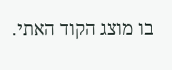בו מוצג הקוד האתי.